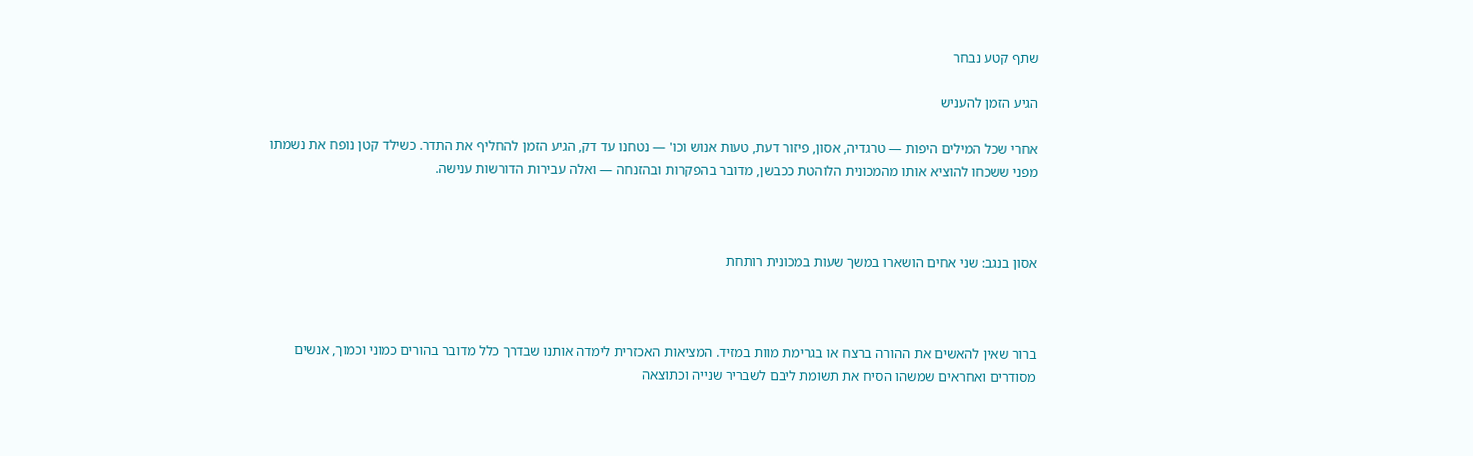שתף קטע נבחר

הגיע הזמן להעניש

אחרי שכל המילים היפות — טרגדיה, אסון, פיזור דעת, טעות אנוש וכו' — נטחנו עד דק, הגיע הזמן להחליף את התדר. כשילד קטן נופח את נשמתו מפני ששכחו להוציא אותו מהמכונית הלוהטת ככבשן, מדובר בהפקרות ובהזנחה — ואלה עבירות הדורשות ענישה.



אסון בנגב: שני אחים הושארו במשך שעות במכונית רותחת



ברור שאין להאשים את ההורה ברצח או בגרימת מוות במזיד. המציאות האכזרית לימדה אותנו שבדרך כלל מדובר בהורים כמוני וכמוך, אנשים מסודרים ואחראים שמשהו הסיח את תשומת ליבם לשבריר שנייה וכתוצאה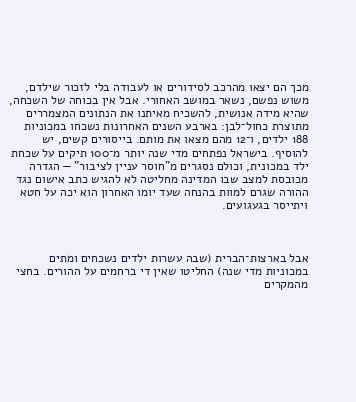מכך הם יצאו מהרכב לסידורים או לעבודה בלי לזכור שילדם, משוש נפשם, נשאר במושב האחורי. אבל אין בכוחה של השכחה, שהיא מידה אנושית, להשכיח מאיתנו את הנתונים המצמררים מתוצרת כחול־לבן: בארבע השנים האחרונות נשכחו במכוניות 188 ילדים, ו־12 מהם מצאו את מותם. בייסורים קשים, יש להוסיף. בישראל נפתחים מדי שנה יותר מ־100 תיקים על שכחת ילד במכונית, וכולם נסגרים מ"חוסר עניין לציבור" — הגדרה מכובסת למצב שבו המדינה מחליטה לא להגיש כתב אישום נגד ההורה שגרם למוות בהנחה שעד יומו האחרון הוא יכה על חטא ויתייסר בגעגועים.



אבל בארצות־הברית (שבה עשרות ילדים נשכחים ומתים במכוניות מדי שנה) החליטו שאין די ברחמים על ההורים. בחצי מהמקרים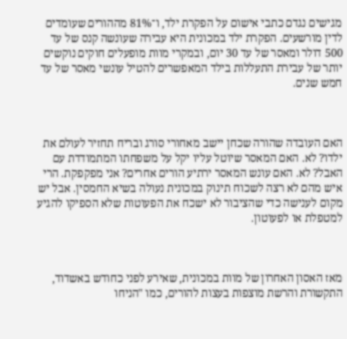מגישים נגדם כתבי אישום על הפקרת ילד, ו־81% מההורים שעומדים לדין מורשעים. הפקרת ילד במכונית היא עבירה שעונשה קנס של עד 500 דולר ומאסר של עד 30 יום, ובמקרי מוות מופעלים חוקים נוקשים יותר של עבירת התעללות בילד המאפשרים להטיל עונשי מאסר של עד חמש שנים.



האם העובדה שהורה שכחן יישב מאחורי סורג ובריח תחזיר לעולם את ילדו? לא. האם המאסר שיוטל עליו יקל על משפחתו המתמודדת עם האבל? לא. האם עונש המאסר ירתיע הורים אחרים? אני מפקפקת. הרי איש מהם לא רצה לשכוח תינוק במכונית נעולה בשיא החמסין. אבל יש מקום לענישה כדי שהציבור לא ישכח את הפעוטות שלא הספיקו להגיע למטפלת או לפעוטון.



מאז האסון האחרון של מוות במכונית, שאירע לפני כחודש באשדוד, התקשורת והרשת מוצפות בעצות להורים, כמו "הניחו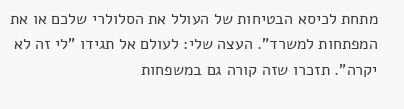מתחת לכיסא הבטיחות של העולל את הסלולרי שלכם או את המפתחות למשרד". העצה שלי: לעולם אל תגידו "לי זה לא יקרה". תזכרו שזה קורה גם במשפחות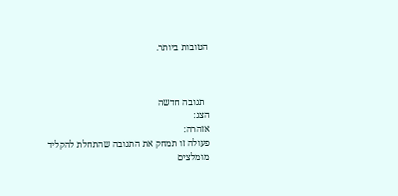הטובות ביותר.



  תגובה חדשה
הצג:
אזהרה:
פעולה זו תמחק את התגובה שהתחלת להקליד
מומלצים